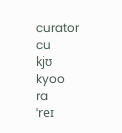curator
cu
kjʊ
kyoo
ra
ˈreɪ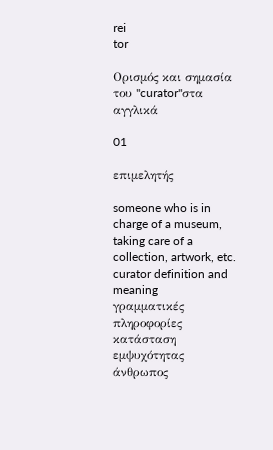rei
tor

Ορισμός και σημασία του "curator"στα αγγλικά

01

επιμελητής

someone who is in charge of a museum, taking care of a collection, artwork, etc.
curator definition and meaning
γραμματικές πληροφορίες
κατάσταση εμψυχότητας
άνθρωπος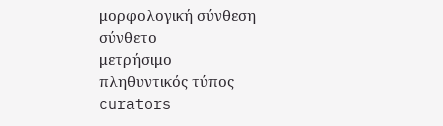μορφολογική σύνθεση
σύνθετο
μετρήσιμο
πληθυντικός τύπος
curators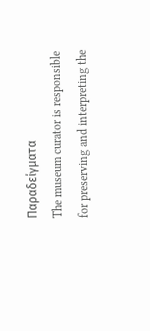Παραδείγματα
The museum curator is responsible for preserving and interpreting the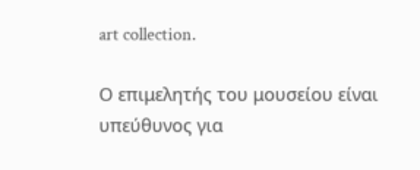art collection.

Ο επιμελητής του μουσείου είναι υπεύθυνος για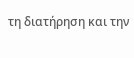τη διατήρηση και την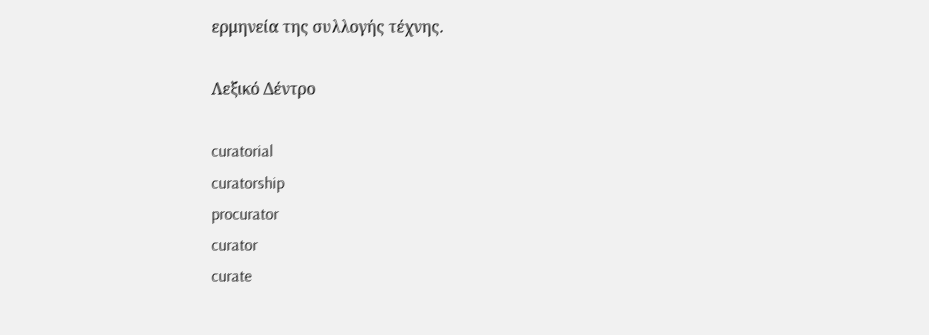ερμηνεία της συλλογής τέχνης.

Λεξικό Δέντρο

curatorial
curatorship
procurator
curator
curate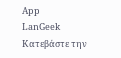App
LanGeek
Κατεβάστε την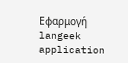Εφαρμογή
langeek application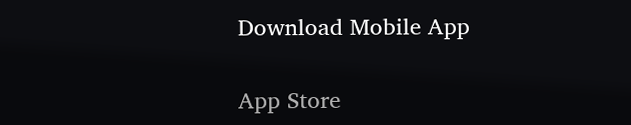Download Mobile App

App Store